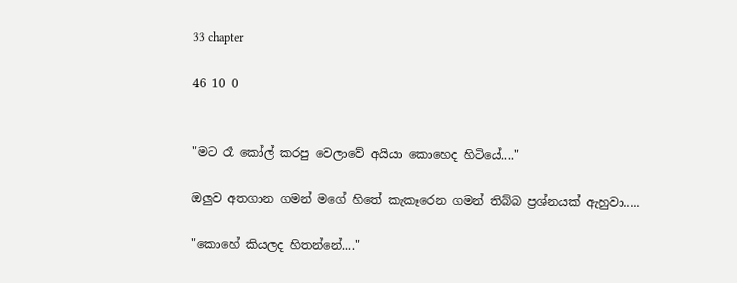33 chapter

46 10 0


"මට රෑ කෝල් කරපු වෙලාවේ අයියා කොහෙද හිටියේ...."

ඔලුව අතගාන ගමන් මගේ හිතේ කැකෑරෙන ගමන් තිබ්බ ප්‍රශ්නයක් ඇහුවා.....

"කොහේ කියලද හිතන්නේ...."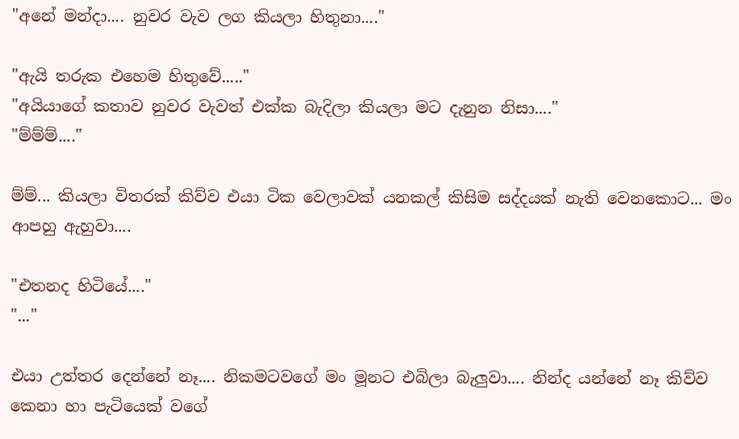"අනේ මන්දා.... නුවර වැව ලග කියලා හිතුනා...."

"ඇයි තරුක එහෙම හිතුවේ....."
"අයියාගේ කතාව නුවර වැවත් එක්ක බැදිලා කියලා මට දැනුන නිසා...."
"ම්ම්ම්...."

ම්ම්... කියලා විතරක් කිව්ව එයා ටික වෙලාවක් යනකල් කිසිම සද්දයක් නැති වෙනකොට... මං ආපහු ඇහුවා....

"එතනද හිටියේ...."
"..."

එයා උත්තර දෙන්නේ නෑ.... නිකමටවගේ මං මූනට එබිලා බැලුවා.... නින්ද යන්නේ නෑ කිව්ව කෙනා හා පැටියෙක් වගේ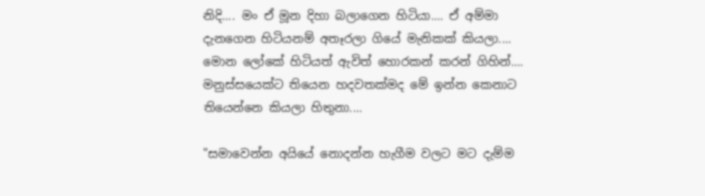නිදි.... මං ඒ මූන දිහා බලාගෙන හිටියා.... ඒ අම්මා දැනගෙන හිටියනම් අතෑරලා ගියේ මැනිකක් කියලා.... මොන ලෝකේ හිටියත් ඇවිත් හොරකන් කරන් ගිහින්.... මනුස්සයෙක්ට තියෙන හදවතක්මද මේ ඉන්න කෙනාට තියෙන්නෙ කියලා හිතුනා....

"සමාවෙන්න අයියේ නොදන්න හැගීම වලට මට දැම්ම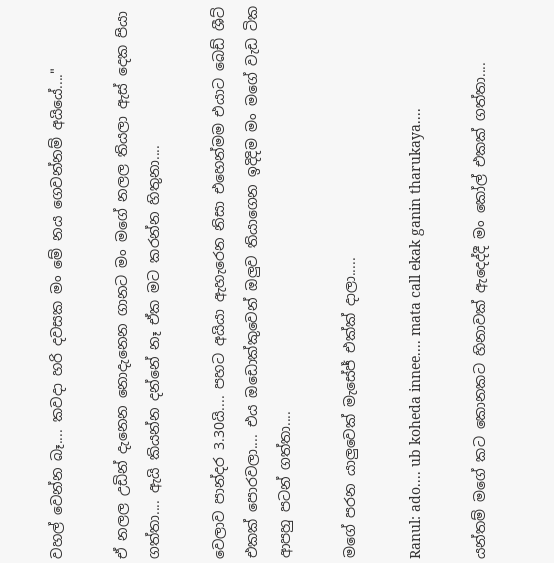වහල් වෙන්න බෑ.... කවදා හරි දවසක මං මේ නය ගෙවන්නම් අයියේ...."

ඒ නලල උඩින් දැනෙන නොදැනෙන ගානට මං මගේ නලල තියලා ඇස් දෙක පියා ගත්තා.... ඇයි කියන්න දන්නේ නෑ ඒක මට කරන්න හිතුනා....

වෙලාව පාන්දර 3.30යි.... පහට අයියා ඇහැරෙන නිසා එහෙන්මම එයාට බෙඩ් ශීට් එකක් පොරවලා.... එය ඔඩොක්කුවෙන් ඔලුව තියාගෙන ඉදිදිම මං මගේ වැඩ ටික ආපහු පටන් ගත්තා....

මගේ පරන යාලුවෙක් මැසේජ් එක්ක් දාලා.....

Ranul: ado.... ub koheda innee.... mata call ekak ganin tharukaya....

යන්තම් මගේ කට කොනකට හිනාවක් ඇදෙද්දී මං කෝල් එකක් ගත්තා....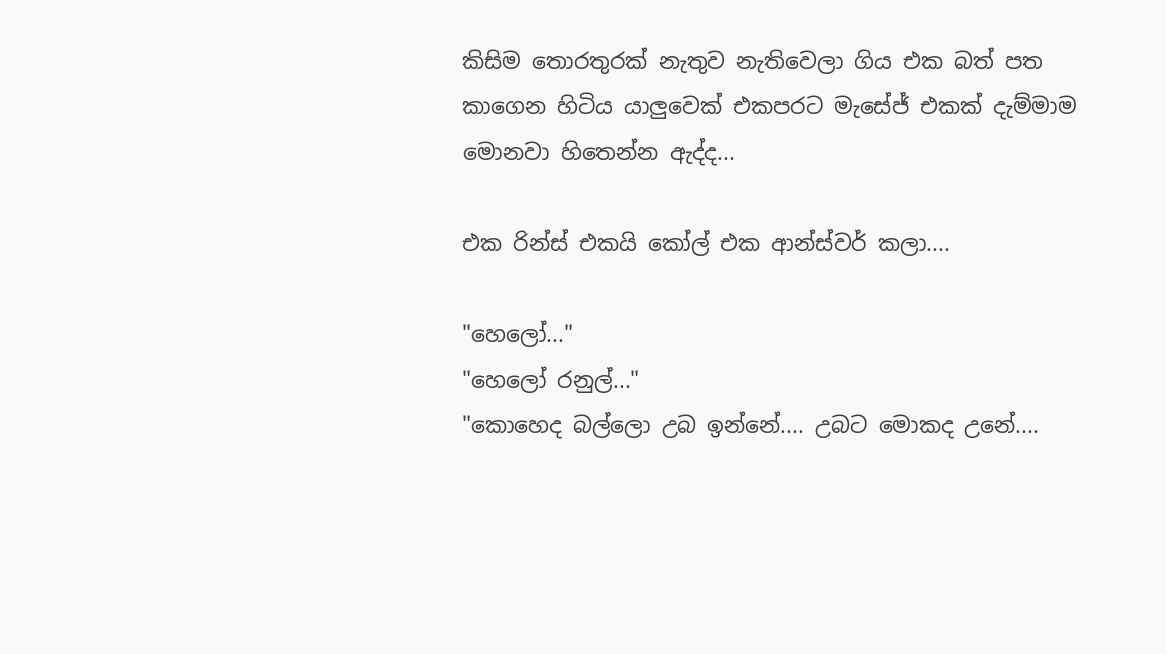කිසිම තොරතුරක් නැතුව නැතිවෙලා ගිය එක බත් පත කාගෙන හිටිය යාලුවෙක් එකපරට මැසේජ් එකක් දැම්මාම මොනවා හිතෙන්න ඇද්ද...

එක රින්ස් එකයි කෝල් එක ආන්ස්වර් කලා....

"හෙලෝ..."
"හෙලෝ රනුල්..."
"කොහෙද බල්ලො උබ ඉන්නේ.... උබට මොකද උනේ....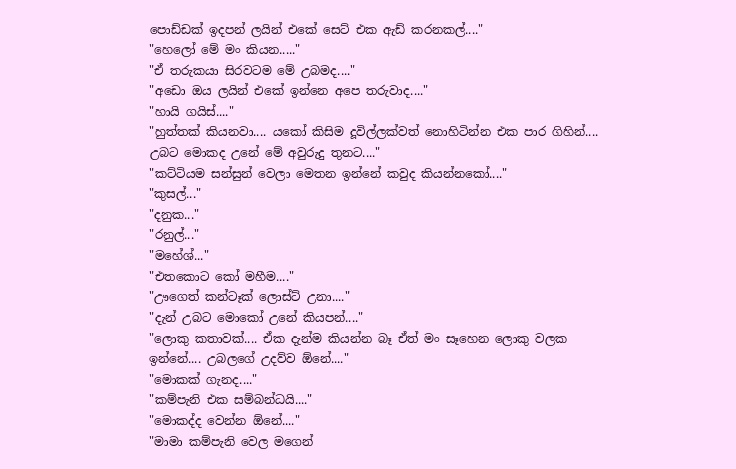පොඩ්ඩක් ඉදපන් ලයින් එකේ සෙට් එක ඇඩ් කරනකල්...."
"හෙලෝ මේ මං කියන....."
"ඒ තරුකයා සිරවටම මේ උබමද...."
"අඩො ඔය ලයින් එකේ ඉන්නෙ අපෙ තරුවාද...."
"හායි ගයිස්...."
"හුත්තක් කියනවා.... යකෝ කිසිම දූවිල්ලක්වත් නොහිටින්න එක පාර ගිහින්.... උබට මොකද උනේ මේ අවුරුදු තුනට...."
"කට්ටියම සන්සුන් වෙලා මෙතන ඉන්නේ කවුද කියන්නකෝ...."
"කුසල්..."
"දනුක..."
"රනුල්..."
"මහේශ්..."
"එතකොට කෝ මහීම...."
"ඌගෙත් කන්ටෑක් ලොස්ට් උනා...."
"දැන් උබට මොකෝ උනේ කියපන්...."
"ලොකු කතාවක්.... ඒක දැන්ම කියන්න බෑ ඒත් මං සෑහෙන ලොකු වලක ඉන්නේ.... උබලගේ උදව්ව ඕනේ...."
"මොකක් ගැනද...."
"කම්පැනි එක සම්බන්ධයි...."
"මොකද්ද වෙන්න ඕනේ...."
"මාමා කම්පැනි වෙල මගෙන්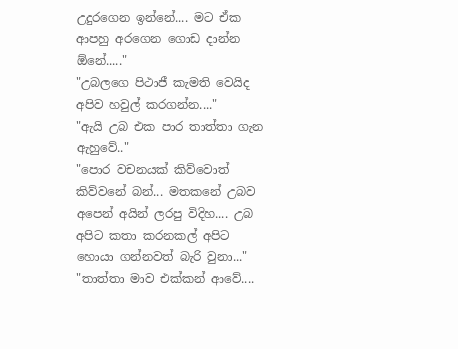උදුරගෙන ඉන්නේ.... මට ඒක ආපහු අරගෙන ගොඩ දාන්න ඕනේ....."
"උබලගෙ පිථාජී කැමති වෙයිද අපිව හවුල් කරගන්න...."
"ඇයි උබ එක පාර තාත්තා ගැන ඇහුවේ.."
"පොර වචනයක් කිව්වොත් කිව්වනේ බන්... මතකනේ උබව අපෙන් අයින් ලරපු විදිහ.... උබ අපිට කතා කරනකල් අපිට හොයා ගන්නවත් බැරි වුනා..."
"තාත්තා මාව එක්කන් ආවේ....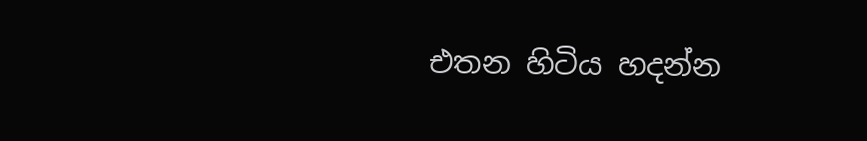එතන හිටිය හදන්න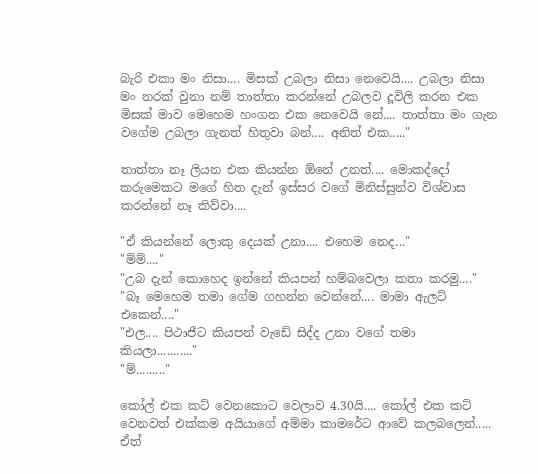බැරි එකා මං නිසා.... මිසක් උබලා නිසා නෙවෙයි.... උබලා නිසා මං නරක් වුනා නම් තාත්තා කරන්නේ උබලව දූවිලි කරන එක මිසක් මාව මෙහෙම හංගන එක නෙවෙයි නේ.... තාත්තා මං ගැන වගේම උබලා ගැනත් හිතුවා බන්.... අනිත් එක....."

තාත්තා නෑ ලියන එක කියන්න ඕනේ උනත්.... මොකද්දෝ කරුමෙකට මගේ හිත දැන් ඉස්සර වගේ මිනිස්සුන්ව විශ්වාස කරන්නේ නෑ කිව්වා....

"ඒ කියන්නේ ලොකු දෙයක් උනා.... එහෙම නෙද..."
"ම්ම්...."
"උබ දැන් කොහෙද ඉන්නේ කියපන් හම්බවෙලා කතා කරමු...."
"බෑ මෙහෙම තමා ගේම ගහන්න වෙන්නේ.... මාමා ඇලට් එකෙන්...."
"එල.... පිථාජීට කියපන් වැඩේ සිද්ද උනා වගේ තමා කියලා..........."
"ම්........."

කෝල් එක කට් වෙනකොට වෙලාව 4.30යි.... කෝල් එක කට් වෙනවත් එක්කම අයියාගේ අම්මා කාමරේට ආවේ කලබලෙන්..... ඒත්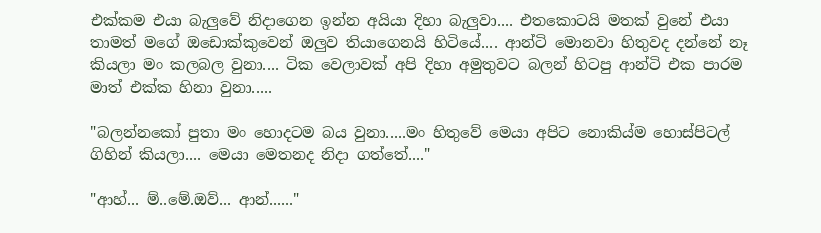එක්කම එයා බැලුවේ නිදාගෙන ඉන්න අයියා දිහා බැලුවා.... එතකොටයි මතක් වුනේ එයා තාමත් මගේ ඔඩොක්කුවෙන් ඔලුව තියාගෙනයි හිටියේ.... ආන්ටි මොනවා හිතුවද දන්නේ නෑ කියලා මං කලබල වුනා.... ටික වෙලාවක් අපි දිහා අමුතුවට බලන් හිටපු ආන්ටි එක පාරම මාත් එක්ක හිනා වුනා.....

"බලන්නකෝ පුතා මං හොදටම බය වුනා.....මං හිතුවේ මෙයා අපිට නොකිය්ම හොස්පිටල් ගිහින් කියලා.... මෙයා මෙතනද නිදා ගත්තේ...."

"ආහ්... ම්..මේ.ඔව්... ආන්......"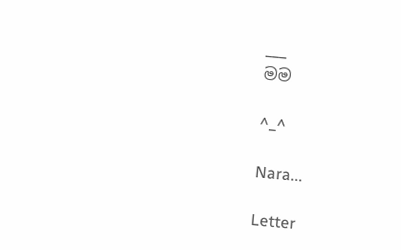___
මම

^_^

Nara...

Letter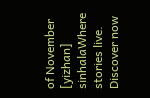of November  [yizhan] sinhalaWhere stories live. Discover now